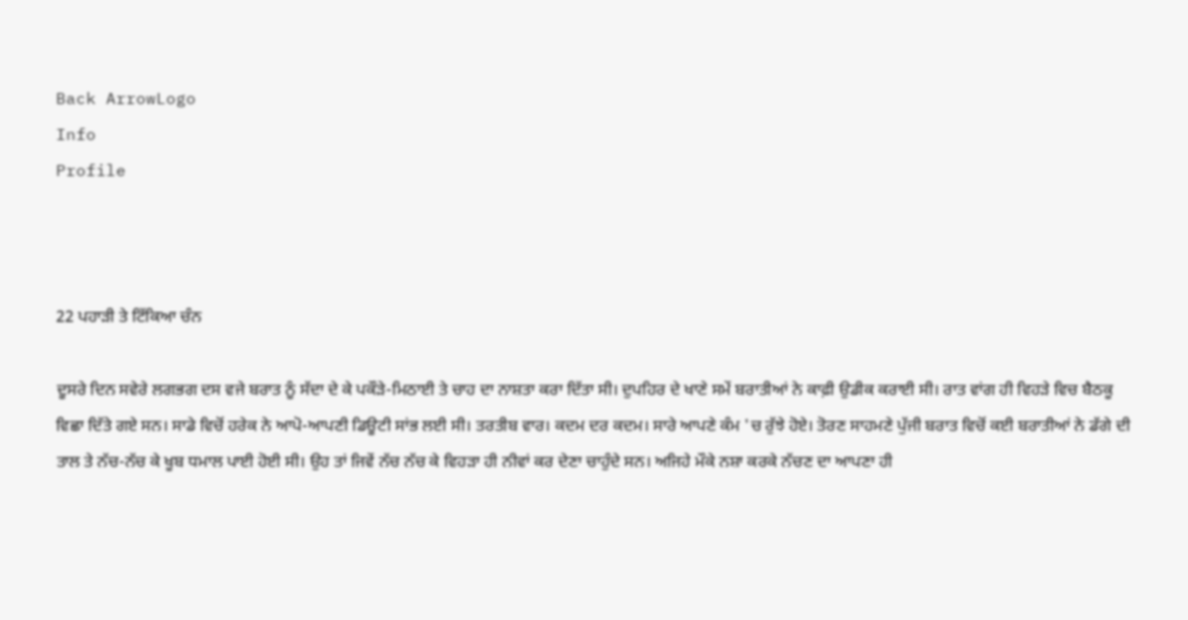Back ArrowLogo
Info
Profile



22 ਪਹਾੜੀ ਤੇ ਟਿੱਕਿਆ ਚੰਨ

ਦੂਸਰੇ ਦਿਨ ਸਵੇਰੇ ਲਗਭਗ ਦਸ ਵਜੇ ਬਰਾਤ ਨੂੰ ਸੱਦਾ ਦੇ ਕੇ ਪਕੌੜੇ-ਮਿਠਾਈ ਤੇ ਚਾਹ ਦਾ ਨਾਸ਼ਤਾ ਕਰਾ ਦਿੱਤਾ ਸੀ। ਦੁਪਹਿਰ ਦੇ ਖਾਣੇ ਸਮੇਂ ਬਰਾਤੀਆਂ ਨੇ ਕਾਫ਼ੀ ਉਡੀਕ ਕਰਾਈ ਸੀ। ਰਾਤ ਵਾਂਗ ਹੀ ਵਿਹੜੇ ਵਿਚ ਬੈਠਕੂ ਵਿਛਾ ਦਿੱਤੇ ਗਏ ਸਨ। ਸਾਡੇ ਵਿਚੋਂ ਹਰੇਕ ਨੇ ਆਪੋ-ਆਪਣੀ ਡਿਊਟੀ ਸਾਂਭ ਲਈ ਸੀ। ਤਰਤੀਬ ਵਾਰ। ਕਦਮ ਦਰ ਕਦਮ। ਸਾਰੇ ਆਪਣੇ ਕੰਮ 'ਚ ਰੁੱਝੇ ਹੋਏ। ਤੋਰਣ ਸਾਹਮਣੇ ਪੁੱਜੀ ਬਰਾਤ ਵਿਚੋਂ ਕਈ ਬਰਾਤੀਆਂ ਨੇ ਡੱਗੇ ਦੀ ਤਾਲ ਤੇ ਨੱਚ-ਨੱਚ ਕੇ ਖੂਬ ਧਮਾਲ ਪਾਈ ਹੋਈ ਸੀ। ਉਹ ਤਾਂ ਜਿਵੇਂ ਨੱਚ ਨੱਚ ਕੇ ਵਿਹੜਾ ਹੀ ਨੀਵਾਂ ਕਰ ਦੇਣਾ ਚਾਹੁੰਦੇ ਸਨ। ਅਜਿਹੇ ਮੌਕੇ ਨਸ਼ਾ ਕਰਕੇ ਨੱਚਣ ਦਾ ਆਪਣਾ ਹੀ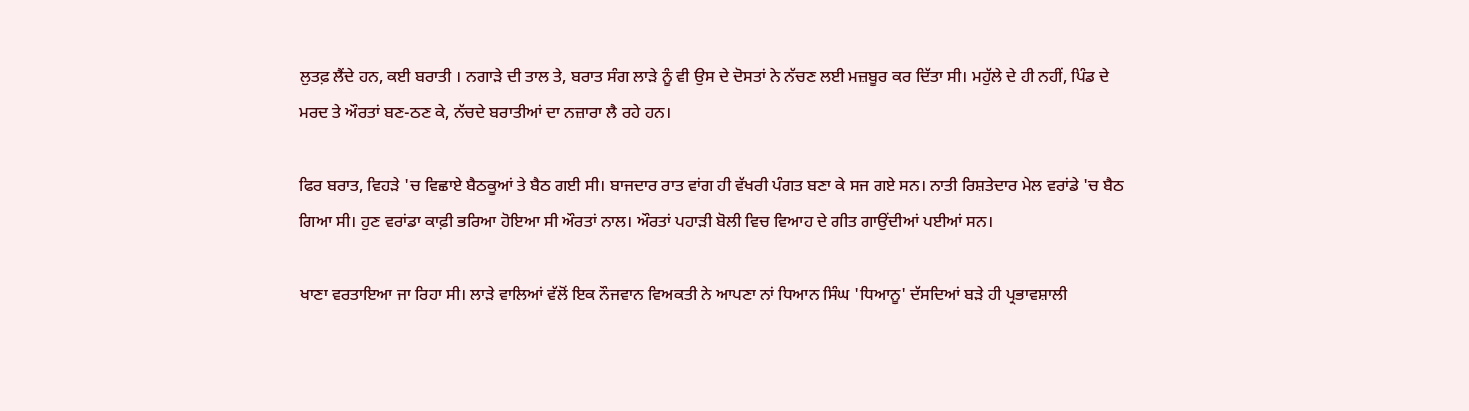ਲੁਤਫ਼ ਲੈਂਦੇ ਹਨ, ਕਈ ਬਰਾਤੀ । ਨਗਾੜੇ ਦੀ ਤਾਲ ਤੇ, ਬਰਾਤ ਸੰਗ ਲਾੜੇ ਨੂੰ ਵੀ ਉਸ ਦੇ ਦੋਸਤਾਂ ਨੇ ਨੱਚਣ ਲਈ ਮਜ਼ਬੂਰ ਕਰ ਦਿੱਤਾ ਸੀ। ਮਹੁੱਲੇ ਦੇ ਹੀ ਨਹੀਂ, ਪਿੰਡ ਦੇ ਮਰਦ ਤੇ ਔਰਤਾਂ ਬਣ-ਠਣ ਕੇ, ਨੱਚਦੇ ਬਰਾਤੀਆਂ ਦਾ ਨਜ਼ਾਰਾ ਲੈ ਰਹੇ ਹਨ।

ਫਿਰ ਬਰਾਤ, ਵਿਹੜੇ 'ਚ ਵਿਛਾਏ ਬੈਠਕੂਆਂ ਤੇ ਬੈਠ ਗਈ ਸੀ। ਬਾਜਦਾਰ ਰਾਤ ਵਾਂਗ ਹੀ ਵੱਖਰੀ ਪੰਗਤ ਬਣਾ ਕੇ ਸਜ ਗਏ ਸਨ। ਨਾਤੀ ਰਿਸ਼ਤੇਦਾਰ ਮੇਲ ਵਰਾਂਡੇ 'ਚ ਬੈਠ ਗਿਆ ਸੀ। ਹੁਣ ਵਰਾਂਡਾ ਕਾਫ਼ੀ ਭਰਿਆ ਹੋਇਆ ਸੀ ਔਰਤਾਂ ਨਾਲ। ਔਰਤਾਂ ਪਹਾੜੀ ਬੋਲੀ ਵਿਚ ਵਿਆਹ ਦੇ ਗੀਤ ਗਾਉਂਦੀਆਂ ਪਈਆਂ ਸਨ।

ਖਾਣਾ ਵਰਤਾਇਆ ਜਾ ਰਿਹਾ ਸੀ। ਲਾੜੇ ਵਾਲਿਆਂ ਵੱਲੋਂ ਇਕ ਨੌਜਵਾਨ ਵਿਅਕਤੀ ਨੇ ਆਪਣਾ ਨਾਂ ਧਿਆਨ ਸਿੰਘ 'ਧਿਆਨੂ' ਦੱਸਦਿਆਂ ਬੜੇ ਹੀ ਪ੍ਰਭਾਵਸ਼ਾਲੀ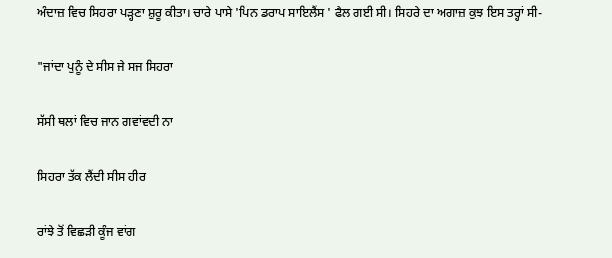ਅੰਦਾਜ਼ ਵਿਚ ਸਿਹਰਾ ਪੜ੍ਹਣਾ ਸ਼ੁਰੂ ਕੀਤਾ। ਚਾਰੇ ਪਾਸੇ 'ਪਿਨ ਡਰਾਪ ਸਾਇਲੈਂਸ ' ਫੈਲ ਗਈ ਸੀ। ਸਿਹਰੇ ਦਾ ਅਗਾਜ਼ ਕੁਝ ਇਸ ਤਰ੍ਹਾਂ ਸੀ-

"ਜਾਂਦਾ ਪੁਨੂੰ ਦੇ ਸੀਸ ਜੇ ਸਜ ਸਿਹਰਾ

ਸੱਸੀ ਥਲਾਂ ਵਿਚ ਜਾਨ ਗਵਾਂਵਦੀ ਨਾ

ਸਿਹਰਾ ਤੱਕ ਲੈਂਦੀ ਸੀਸ ਹੀਰ

ਰਾਂਝੇ ਤੋਂ ਵਿਛੜੀ ਕੂੰਜ ਵਾਂਗ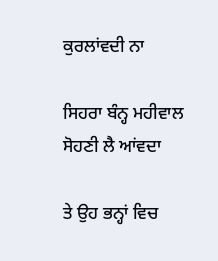ਕੁਰਲਾਂਵਦੀ ਨਾ

ਸਿਹਰਾ ਬੰਨ੍ਹ ਮਹੀਵਾਲ ਸੋਹਣੀ ਲੈ ਆਂਵਦਾ

ਤੇ ਉਹ ਭਨ੍ਹਾਂ ਵਿਚ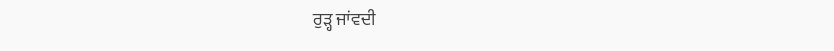ਰੁੜ੍ਹ ਜਾਂਵਦੀ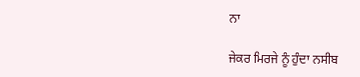ਨਾ

ਜੇਕਰ ਮਿਰਜੇ ਨੂੰ ਹੁੰਦਾ ਨਸੀਬ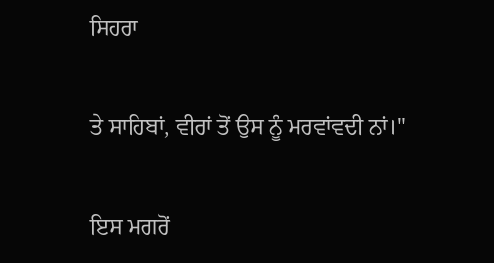ਸਿਹਰਾ

ਤੇ ਸਾਹਿਬਾਂ, ਵੀਰਾਂ ਤੋਂ ਉਸ ਨੂੰ ਮਰਵਾਂਵਦੀ ਨਾਂ।"

ਇਸ ਮਗਰੋਂ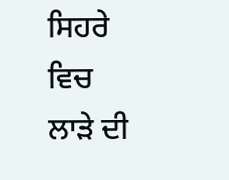ਸਿਹਰੇ ਵਿਚ ਲਾੜੇ ਦੀ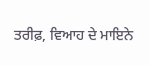ਤਰੀਫ਼, ਵਿਆਹ ਦੇ ਮਾਇਨੇ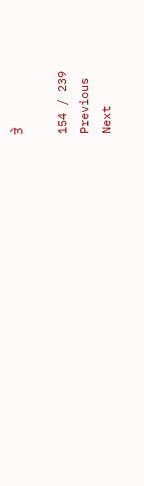ਤੇ

154 / 239
Previous
Next